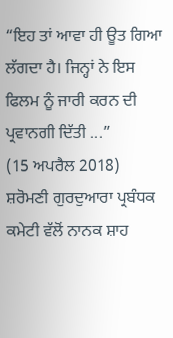“ਇਹ ਤਾਂ ਆਵਾ ਹੀ ਊਤ ਗਿਆ ਲੱਗਦਾ ਹੈ। ਜਿਨ੍ਹਾਂ ਨੇ ਇਸ ਫਿਲਮ ਨੂੰ ਜਾਰੀ ਕਰਨ ਦੀ ਪ੍ਰਵਾਨਗੀ ਦਿੱਤੀ ...”
(15 ਅਪਰੈਲ 2018)
ਸ਼ਰੋਮਣੀ ਗੁਰਦੁਆਰਾ ਪ੍ਰਬੰਧਕ ਕਮੇਟੀ ਵੱਲੋਂ ਨਾਨਕ ਸ਼ਾਹ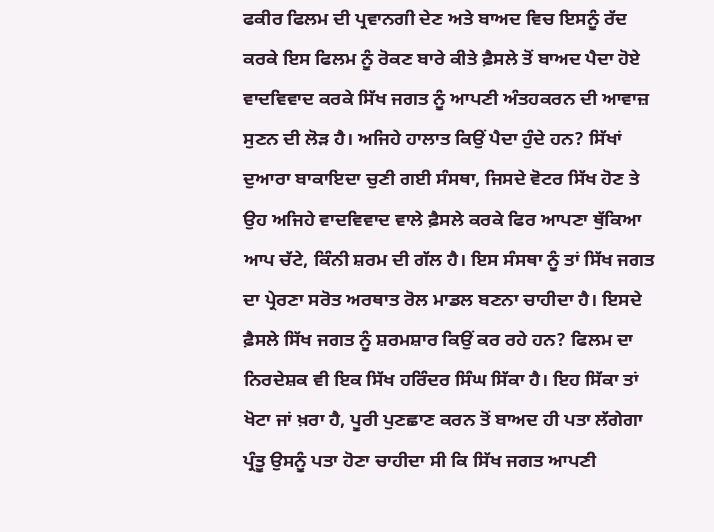ਫਕੀਰ ਫਿਲਮ ਦੀ ਪ੍ਰਵਾਨਗੀ ਦੇਣ ਅਤੇ ਬਾਅਦ ਵਿਚ ਇਸਨੂੰ ਰੱਦ ਕਰਕੇ ਇਸ ਫਿਲਮ ਨੂੰ ਰੋਕਣ ਬਾਰੇ ਕੀਤੇ ਫ਼ੈਸਲੇ ਤੋਂ ਬਾਅਦ ਪੈਦਾ ਹੋਏ ਵਾਦਵਿਵਾਦ ਕਰਕੇ ਸਿੱਖ ਜਗਤ ਨੂੰ ਆਪਣੀ ਅੰਤਹਕਰਨ ਦੀ ਆਵਾਜ਼ ਸੁਣਨ ਦੀ ਲੋੜ ਹੈ। ਅਜਿਹੇ ਹਾਲਾਤ ਕਿਉਂ ਪੈਦਾ ਹੁੰਦੇ ਹਨ? ਸਿੱਖਾਂ ਦੁਆਰਾ ਬਾਕਾਇਦਾ ਚੁਣੀ ਗਈ ਸੰਸਥਾ, ਜਿਸਦੇ ਵੋਟਰ ਸਿੱਖ ਹੋਣ ਤੇ ਉਹ ਅਜਿਹੇ ਵਾਦਵਿਵਾਦ ਵਾਲੇ ਫ਼ੈਸਲੇ ਕਰਕੇ ਫਿਰ ਆਪਣਾ ਥੁੱਕਿਆ ਆਪ ਚੱਟੇ, ਕਿੰਨੀ ਸ਼ਰਮ ਦੀ ਗੱਲ ਹੈ। ਇਸ ਸੰਸਥਾ ਨੂੰ ਤਾਂ ਸਿੱਖ ਜਗਤ ਦਾ ਪ੍ਰੇਰਣਾ ਸਰੋਤ ਅਰਥਾਤ ਰੋਲ ਮਾਡਲ ਬਣਨਾ ਚਾਹੀਦਾ ਹੈ। ਇਸਦੇ ਫ਼ੈਸਲੇ ਸਿੱਖ ਜਗਤ ਨੂੰ ਸ਼ਰਮਸ਼ਾਰ ਕਿਉਂ ਕਰ ਰਹੇ ਹਨ? ਫਿਲਮ ਦਾ ਨਿਰਦੇਸ਼ਕ ਵੀ ਇਕ ਸਿੱਖ ਹਰਿੰਦਰ ਸਿੰਘ ਸਿੱਕਾ ਹੈ। ਇਹ ਸਿੱਕਾ ਤਾਂ ਖੋਟਾ ਜਾਂ ਖ਼ਰਾ ਹੈ, ਪੂਰੀ ਪੁਣਛਾਣ ਕਰਨ ਤੋਂ ਬਾਅਦ ਹੀ ਪਤਾ ਲੱਗੇਗਾ ਪ੍ਰੰਤੂ ਉਸਨੂੰ ਪਤਾ ਹੋਣਾ ਚਾਹੀਦਾ ਸੀ ਕਿ ਸਿੱਖ ਜਗਤ ਆਪਣੀ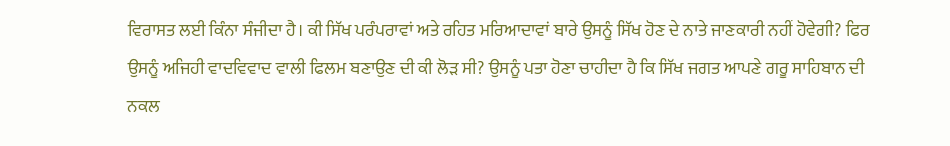ਵਿਰਾਸਤ ਲਈ ਕਿੰਨਾ ਸੰਜੀਦਾ ਹੈ। ਕੀ ਸਿੱਖ ਪਰੰਪਰਾਵਾਂ ਅਤੇ ਰਹਿਤ ਮਰਿਆਦਾਵਾਂ ਬਾਰੇ ਉਸਨੂੰ ਸਿੱਖ ਹੋਣ ਦੇ ਨਾਤੇ ਜਾਣਕਾਰੀ ਨਹੀਂ ਹੋਵੇਗੀ? ਫਿਰ ਉਸਨੂੰ ਅਜਿਹੀ ਵਾਦਵਿਵਾਦ ਵਾਲੀ ਫਿਲਮ ਬਣਾਉਣ ਦੀ ਕੀ ਲੋੜ ਸੀ? ਉਸਨੂੰ ਪਤਾ ਹੋਣਾ ਚਾਹੀਦਾ ਹੈ ਕਿ ਸਿੱਖ ਜਗਤ ਆਪਣੇ ਗਰੂ ਸਾਹਿਬਾਨ ਦੀ ਨਕਲ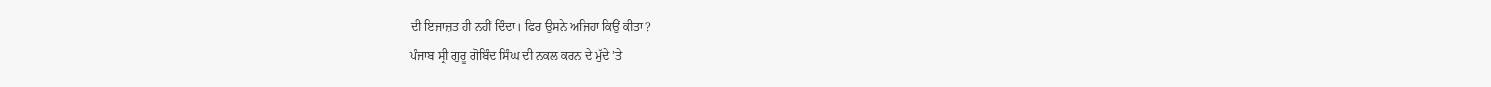ਦੀ ਇਜਾਜ਼ਤ ਹੀ ਨਹੀਂ ਦਿੰਦਾ। ਫਿਰ ਉਸਨੇ ਅਜਿਹਾ ਕਿਉਂ ਕੀਤਾ?
ਪੰਜਾਬ ਸ੍ਰੀ ਗੁਰੂ ਗੋਬਿੰਦ ਸਿੰਘ ਦੀ ਨਕਲ ਕਰਨ ਦੇ ਮੁੱਦੇ ’ਤੇ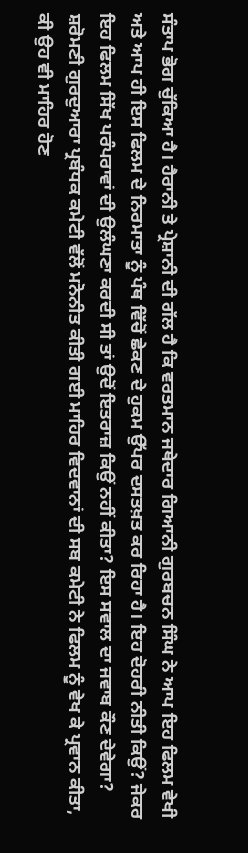ਸੰਤਾਪ ਭੋਗ ਚੁੱਕਿਆ ਹੈ। ਹੈਰਾਨੀ ਤੇ ਪ੍ਰੇਸ਼ਾਨੀ ਦੀ ਗੱਲ ਹੈ ਕਿ ਵਰਤਮਾਨ ਜਥੇਦਾਰ ਗਿਆਨੀ ਗੁਰਬਚਨ ਸਿੰਘ ਨੇ ਆਪ ਇਹ ਫਿਲਮ ਵੇਖੀ ਅਤੇ ਆਪ ਹੀ ਇਸ ਫਿਲਮ ਦੇ ਨਿਰਮਾਤਾ ਨੂੰ ਪੰਥ ਵਿੱਚੋਂ ਛੇਕਣ ਦੇ ਹੁਕਮ ਉੱਪਰ ਦਸਤਖ਼ਤ ਕਰ ਰਿਹਾ ਹੈ। ਇਹ ਦੋਹਰੀ ਨੀਤੀ ਕਿਉਂ? ਜੇਕਰ ਇਹ ਫਿਲਮ ਸਿੱਖ ਪਰੰਪਰਾਵਾਂ ਦੀ ਉਲੰਘਣਾ ਕਰਦੀ ਸੀ ਤਾਂ ਉਦੋਂ ਇਤਰਾਜ਼ ਕਿਉਂ ਨਹੀਂ ਕੀਤਾ? ਇਸ ਸਵਾਲ ਦਾ ਜਵਾਬ ਕੌਣ ਦੇਵੇਗਾ? ਸ਼ਰੋਮਣੀ ਗੁਰਦੁਆਰਾ ਪ੍ਰਬੰਧਕ ਕਮੇਟੀ ਵੱਲੋਂ ਮਨੋਨੀਤ ਕੀਤੀ ਗਈ ਮਾਹਿਰ ਵਿਦਵਾਨਾਂ ਦੀ ਸਬ ਕਮੇਟੀ ਨੇ ਫਿਲਮ ਨੂੰ ਵੇਖ ਕੇ ਪ੍ਰਵਾਨ ਕੀਤਾ, ਕੀ ਉਹ ਵੀ ਮਾਹਿਰ ਹੋਣ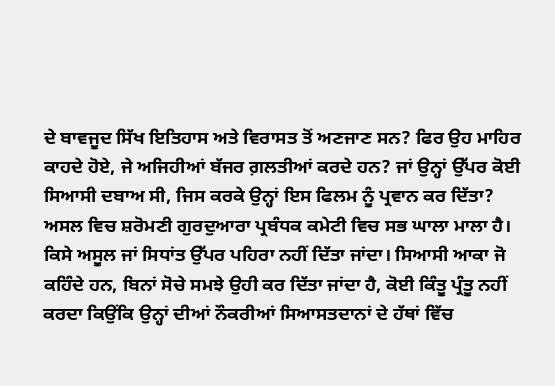ਦੇ ਬਾਵਜੂਦ ਸਿੱਖ ਇਤਿਹਾਸ ਅਤੇ ਵਿਰਾਸਤ ਤੋਂ ਅਣਜਾਣ ਸਨ? ਫਿਰ ਉਹ ਮਾਹਿਰ ਕਾਹਦੇ ਹੋਏ, ਜੇ ਅਜਿਹੀਆਂ ਬੱਜਰ ਗ਼ਲਤੀਆਂ ਕਰਦੇ ਹਨ? ਜਾਂ ਉਨ੍ਹਾਂ ਉੱਪਰ ਕੋਈ ਸਿਆਸੀ ਦਬਾਅ ਸੀ, ਜਿਸ ਕਰਕੇ ਉਨ੍ਹਾਂ ਇਸ ਫਿਲਮ ਨੂੰ ਪ੍ਰਵਾਨ ਕਰ ਦਿੱਤਾ?
ਅਸਲ ਵਿਚ ਸ਼ਰੋਮਣੀ ਗੁਰਦੁਆਰਾ ਪ੍ਰਬੰਧਕ ਕਮੇਟੀ ਵਿਚ ਸਭ ਘਾਲਾ ਮਾਲਾ ਹੈ। ਕਿਸੇ ਅਸੂਲ ਜਾਂ ਸਿਧਾਂਤ ਉੱਪਰ ਪਹਿਰਾ ਨਹੀਂ ਦਿੱਤਾ ਜਾਂਦਾ। ਸਿਆਸੀ ਆਕਾ ਜੋ ਕਹਿੰਦੇ ਹਨ, ਬਿਨਾਂ ਸੋਚੇ ਸਮਝੇ ਉਹੀ ਕਰ ਦਿੱਤਾ ਜਾਂਦਾ ਹੈ, ਕੋਈ ਕਿੰਤੂ ਪ੍ਰੰਤੂ ਨਹੀਂ ਕਰਦਾ ਕਿਉਂਕਿ ਉਨ੍ਹਾਂ ਦੀਆਂ ਨੌਕਰੀਆਂ ਸਿਆਸਤਦਾਨਾਂ ਦੇ ਹੱਥਾਂ ਵਿੱਚ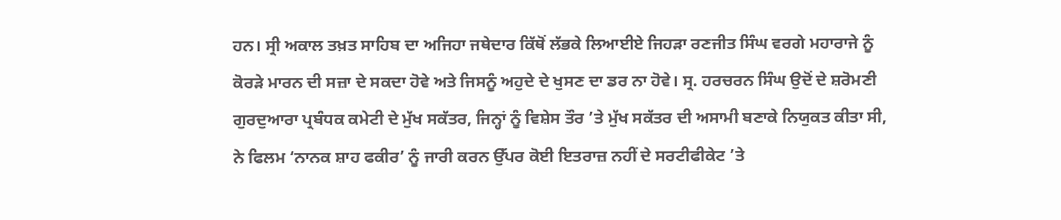ਹਨ। ਸ੍ਰੀ ਅਕਾਲ ਤਖ਼ਤ ਸਾਹਿਬ ਦਾ ਅਜਿਹਾ ਜਥੇਦਾਰ ਕਿੱਥੋਂ ਲੱਭਕੇ ਲਿਆਈਏ ਜਿਹੜਾ ਰਣਜੀਤ ਸਿੰਘ ਵਰਗੇ ਮਹਾਰਾਜੇ ਨੂੰ ਕੋਰੜੇ ਮਾਰਨ ਦੀ ਸਜ਼ਾ ਦੇ ਸਕਦਾ ਹੋਵੇ ਅਤੇ ਜਿਸਨੂੰ ਅਹੁਦੇ ਦੇ ਖੁਸਣ ਦਾ ਡਰ ਨਾ ਹੋਵੇ। ਸ੍ਰ. ਹਰਚਰਨ ਸਿੰਘ ਉਦੋਂ ਦੇ ਸ਼ਰੋਮਣੀ ਗੁਰਦੁਆਰਾ ਪ੍ਰਬੰਧਕ ਕਮੇਟੀ ਦੇ ਮੁੱਖ ਸਕੱਤਰ, ਜਿਨ੍ਹਾਂ ਨੂੰ ਵਿਸ਼ੇਸ ਤੌਰ ’ਤੇ ਮੁੱਖ ਸਕੱਤਰ ਦੀ ਅਸਾਮੀ ਬਣਾਕੇ ਨਿਯੁਕਤ ਕੀਤਾ ਸੀ, ਨੇ ਫਿਲਮ ‘ਨਾਨਕ ਸ਼ਾਹ ਫਕੀਰ’ ਨੂੰ ਜਾਰੀ ਕਰਨ ਉੱਪਰ ਕੋਈ ਇਤਰਾਜ਼ ਨਹੀਂ ਦੇ ਸਰਟੀਫੀਕੇਟ ’ਤੇ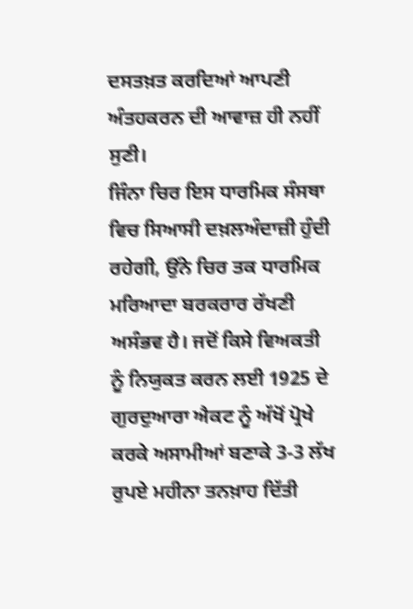ਦਸਤਖ਼ਤ ਕਰਦਿਆਂ ਆਪਣੀ ਅੰਤਹਕਰਨ ਦੀ ਆਵਾਜ਼ ਹੀ ਨਹੀਂ ਸੁਣੀ।
ਜਿੰਨਾ ਚਿਰ ਇਸ ਧਾਰਮਿਕ ਸੰਸਥਾ ਵਿਚ ਸਿਆਸੀ ਦਖ਼ਲਅੰਦਾਜ਼ੀ ਹੁੰਦੀ ਰਹੇਗੀ, ਉਂਨੇ ਚਿਰ ਤਕ ਧਾਰਮਿਕ ਮਰਿਆਦਾ ਬਰਕਰਾਰ ਰੱਖਣੀ ਅਸੰਭਵ ਹੈ। ਜਦੋਂ ਕਿਸੇ ਵਿਅਕਤੀ ਨੂੰ ਨਿਯੁਕਤ ਕਰਨ ਲਈ 1925 ਦੇ ਗੁਰਦੁਆਰਾ ਐਕਟ ਨੂੰ ਅੱਖੋਂ ਪ੍ਰੋਖੇ ਕਰਕੇ ਅਸਾਮੀਆਂ ਬਣਾਕੇ 3-3 ਲੱਖ ਰੁਪਏ ਮਹੀਨਾ ਤਨਖ਼ਾਹ ਦਿੱਤੀ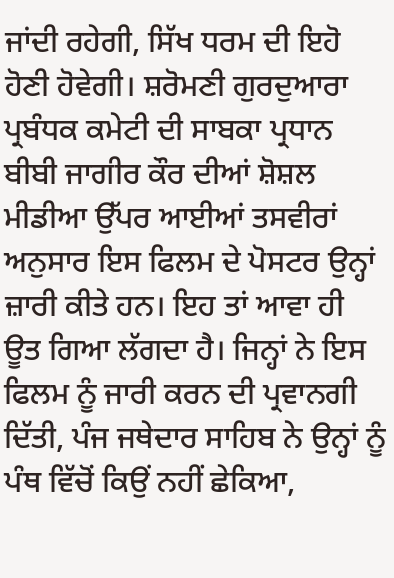ਜਾਂਦੀ ਰਹੇਗੀ, ਸਿੱਖ ਧਰਮ ਦੀ ਇਹੋ ਹੋਣੀ ਹੋਵੇਗੀ। ਸ਼ਰੋਮਣੀ ਗੁਰਦੁਆਰਾ ਪ੍ਰਬੰਧਕ ਕਮੇਟੀ ਦੀ ਸਾਬਕਾ ਪ੍ਰਧਾਨ ਬੀਬੀ ਜਾਗੀਰ ਕੌਰ ਦੀਆਂ ਸ਼ੋਸ਼ਲ ਮੀਡੀਆ ਉੱਪਰ ਆਈਆਂ ਤਸਵੀਰਾਂ ਅਨੁਸਾਰ ਇਸ ਫਿਲਮ ਦੇ ਪੋਸਟਰ ਉਨ੍ਹਾਂ ਜ਼ਾਰੀ ਕੀਤੇ ਹਨ। ਇਹ ਤਾਂ ਆਵਾ ਹੀ ਊਤ ਗਿਆ ਲੱਗਦਾ ਹੈ। ਜਿਨ੍ਹਾਂ ਨੇ ਇਸ ਫਿਲਮ ਨੂੰ ਜਾਰੀ ਕਰਨ ਦੀ ਪ੍ਰਵਾਨਗੀ ਦਿੱਤੀ, ਪੰਜ ਜਥੇਦਾਰ ਸਾਹਿਬ ਨੇ ਉਨ੍ਹਾਂ ਨੂੰ ਪੰਥ ਵਿੱਚੋਂ ਕਿਉਂ ਨਹੀਂ ਛੇਕਿਆ,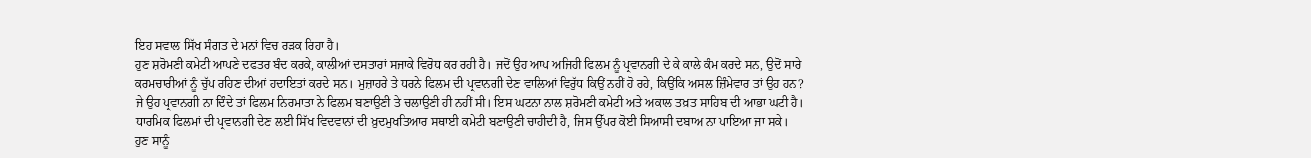ਇਹ ਸਵਾਲ ਸਿੱਖ ਸੰਗਤ ਦੇ ਮਨਾਂ ਵਿਚ ਰੜਕ ਰਿਹਾ ਹੈ।
ਹੁਣ ਸ਼ਰੋਮਣੀ ਕਮੇਟੀ ਆਪਣੇ ਦਫਤਰ ਬੰਦ ਕਰਕੇ, ਕਾਲੀਆਂ ਦਸਤਾਰਾਂ ਸਜਾਕੇ ਵਿਰੋਧ ਕਰ ਰਹੀ ਹੈ। ਜਦੋਂ ਉਹ ਆਪ ਅਜਿਹੀ ਫਿਲਮ ਨੂੰ ਪ੍ਰਵਾਨਗੀ ਦੇ ਕੇ ਕਾਲੇ ਕੰਮ ਕਰਦੇ ਸਨ, ਉਦੋਂ ਸਾਰੇ ਕਰਮਚਾਰੀਆਂ ਨੂੰ ਚੁੱਪ ਰਹਿਣ ਦੀਆਂ ਹਦਾਇਤਾਂ ਕਰਦੇ ਸਨ। ਮੁਜ਼ਾਹਰੇ ਤੇ ਧਰਨੇ ਫਿਲਮ ਦੀ ਪ੍ਰਵਾਨਗੀ ਦੇਣ ਵਾਲਿਆਂ ਵਿਰੁੱਧ ਕਿਉਂ ਨਹੀਂ ਹੋ ਰਹੇ, ਕਿਉਂਕਿ ਅਸਲ ਜ਼ਿੰਮੇਵਾਰ ਤਾਂ ਉਹ ਹਨ? ਜੇ ਉਹ ਪ੍ਰਵਾਨਗੀ ਨਾ ਦਿੰਦੇ ਤਾਂ ਫਿਲਮ ਨਿਰਮਾਤਾ ਨੇ ਫਿਲਮ ਬਣਾਉਣੀ ਤੇ ਚਲਾਉਣੀ ਹੀ ਨਹੀਂ ਸੀ। ਇਸ ਘਟਨਾ ਨਾਲ ਸ਼ਰੋਮਣੀ ਕਮੇਟੀ ਅਤੇ ਅਕਾਲ ਤਖ਼ਤ ਸਾਹਿਬ ਦੀ ਆਭਾ ਘਟੀ ਹੈ। ਧਾਰਮਿਕ ਫਿਲਮਾਂ ਦੀ ਪ੍ਰਵਾਨਗੀ ਦੇਣ ਲਈ ਸਿੱਖ ਵਿਦਵਾਨਾਂ ਦੀ ਖ਼ੁਦਮੁਖਤਿਆਰ ਸਥਾਈ ਕਮੇਟੀ ਬਣਾਉਣੀ ਚਾਹੀਦੀ ਹੈ, ਜਿਸ ਉੱਪਰ ਕੋਈ ਸਿਆਸੀ ਦਬਾਅ ਨਾ ਪਾਇਆ ਜਾ ਸਕੇ।
ਹੁਣ ਸਾਨੂੰ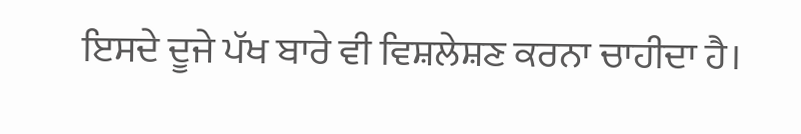ਇਸਦੇ ਦੂਜੇ ਪੱਖ ਬਾਰੇ ਵੀ ਵਿਸ਼ਲੇਸ਼ਣ ਕਰਨਾ ਚਾਹੀਦਾ ਹੈ।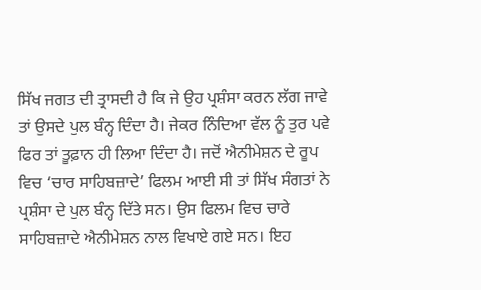ਸਿੱਖ ਜਗਤ ਦੀ ਤ੍ਰਾਸਦੀ ਹੈ ਕਿ ਜੇ ਉਹ ਪ੍ਰਸ਼ੰਸਾ ਕਰਨ ਲੱਗ ਜਾਵੇ ਤਾਂ ਉਸਦੇ ਪੁਲ ਬੰਨ੍ਹ ਦਿੰਦਾ ਹੈ। ਜੇਕਰ ਨਿੰਦਿਆ ਵੱਲ ਨੂੰ ਤੁਰ ਪਵੇ ਫਿਰ ਤਾਂ ਤੂਫ਼ਾਨ ਹੀ ਲਿਆ ਦਿੰਦਾ ਹੈ। ਜਦੋਂ ਐਨੀਮੇਸ਼ਨ ਦੇ ਰੂਪ ਵਿਚ ‘ਚਾਰ ਸਾਹਿਬਜ਼ਾਦੇ’ ਫਿਲਮ ਆਈ ਸੀ ਤਾਂ ਸਿੱਖ ਸੰਗਤਾਂ ਨੇ ਪ੍ਰਸ਼ੰਸਾ ਦੇ ਪੁਲ ਬੰਨ੍ਹ ਦਿੱਤੇ ਸਨ। ਉਸ ਫਿਲਮ ਵਿਚ ਚਾਰੇ ਸਾਹਿਬਜ਼ਾਦੇ ਐਨੀਮੇਸ਼ਨ ਨਾਲ ਵਿਖਾਏ ਗਏ ਸਨ। ਇਹ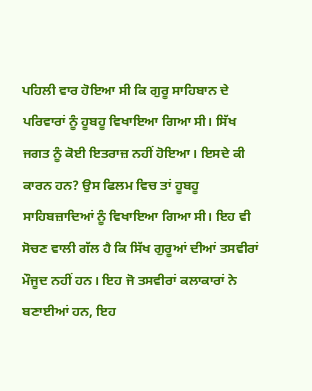ਪਹਿਲੀ ਵਾਰ ਹੋਇਆ ਸੀ ਕਿ ਗੁਰੂ ਸਾਹਿਬਾਨ ਦੇ ਪਰਿਵਾਰਾਂ ਨੂੰ ਹੂਬਹੂ ਵਿਖਾਇਆ ਗਿਆ ਸੀ। ਸਿੱਖ ਜਗਤ ਨੂੰ ਕੋਈ ਇਤਰਾਜ਼ ਨਹੀਂ ਹੋਇਆ। ਇਸਦੇ ਕੀ ਕਾਰਨ ਹਨ? ਉਸ ਫਿਲਮ ਵਿਚ ਤਾਂ ਹੂਬਹੂ ਸਾਹਿਬਜ਼ਾਦਿਆਂ ਨੂੰ ਵਿਖਾਇਆ ਗਿਆ ਸੀ। ਇਹ ਵੀ ਸੋਚਣ ਵਾਲੀ ਗੱਲ ਹੈ ਕਿ ਸਿੱਖ ਗੁਰੂਆਂ ਦੀਆਂ ਤਸਵੀਰਾਂ ਮੌਜੂਦ ਨਹੀਂ ਹਨ। ਇਹ ਜੋ ਤਸਵੀਰਾਂ ਕਲਾਕਾਰਾਂ ਨੇ ਬਣਾਈਆਂ ਹਨ, ਇਹ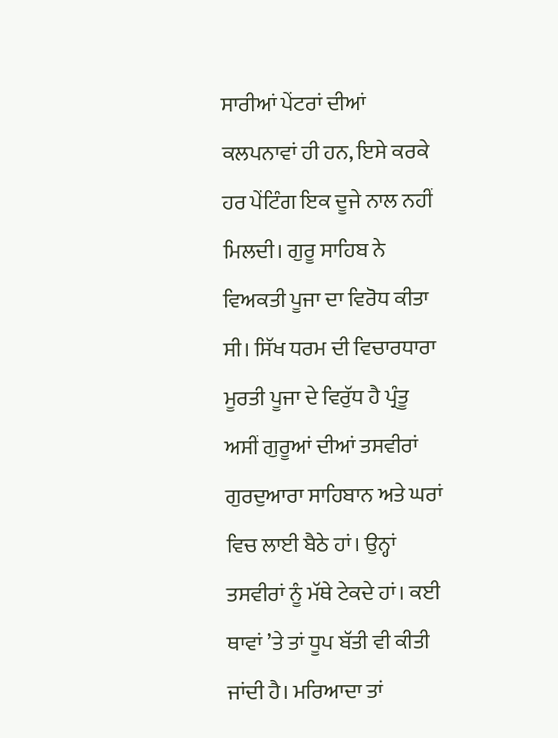ਸਾਰੀਆਂ ਪੇਂਟਰਾਂ ਦੀਆਂ ਕਲਪਨਾਵਾਂ ਹੀ ਹਨ, ਇਸੇ ਕਰਕੇ ਹਰ ਪੇਂਟਿੰਗ ਇਕ ਦੂਜੇ ਨਾਲ ਨਹੀਂ ਮਿਲਦੀ। ਗੁਰੂ ਸਾਹਿਬ ਨੇ ਵਿਅਕਤੀ ਪੂਜਾ ਦਾ ਵਿਰੋਧ ਕੀਤਾ ਸੀ। ਸਿੱਖ ਧਰਮ ਦੀ ਵਿਚਾਰਧਾਰਾ ਮੂਰਤੀ ਪੂਜਾ ਦੇ ਵਿਰੁੱਧ ਹੈ ਪ੍ਰੰਤੂ ਅਸੀਂ ਗੁਰੂਆਂ ਦੀਆਂ ਤਸਵੀਰਾਂ ਗੁਰਦੁਆਰਾ ਸਾਹਿਬਾਨ ਅਤੇ ਘਰਾਂ ਵਿਚ ਲਾਈ ਬੈਠੇ ਹਾਂ। ਉਨ੍ਹਾਂ ਤਸਵੀਰਾਂ ਨੂੰ ਮੱਥੇ ਟੇਕਦੇ ਹਾਂ। ਕਈ ਥਾਵਾਂ ’ਤੇ ਤਾਂ ਧੂਪ ਬੱਤੀ ਵੀ ਕੀਤੀ ਜਾਂਦੀ ਹੈ। ਮਰਿਆਦਾ ਤਾਂ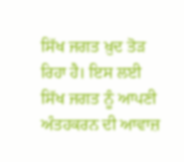ਸਿੱਖ ਜਗਤ ਖ਼ੁਦ ਤੋੜ ਰਿਹਾ ਹੈ। ਇਸ ਲਈ ਸਿੱਖ ਜਗਤ ਨੂੰ ਆਪਣੀ ਅੰਤਹਕਰਨ ਦੀ ਆਵਾਜ਼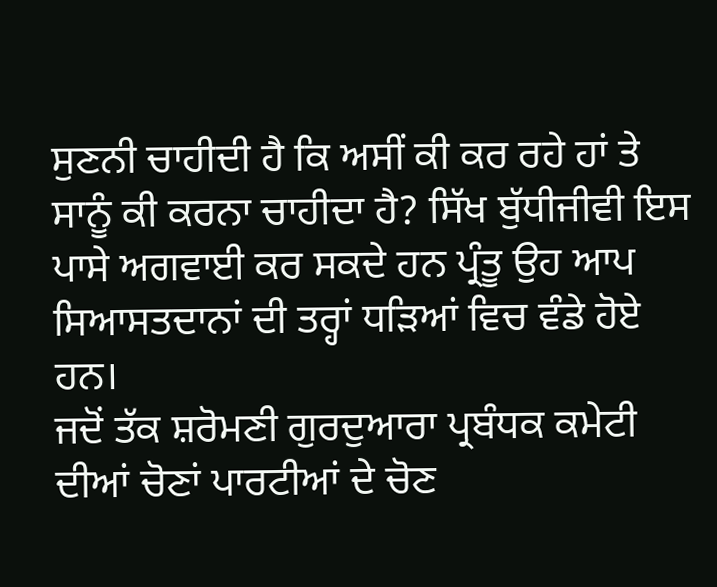ਸੁਣਨੀ ਚਾਹੀਦੀ ਹੈ ਕਿ ਅਸੀਂ ਕੀ ਕਰ ਰਹੇ ਹਾਂ ਤੇ ਸਾਨੂੰ ਕੀ ਕਰਨਾ ਚਾਹੀਦਾ ਹੈ? ਸਿੱਖ ਬੁੱਧੀਜੀਵੀ ਇਸ ਪਾਸੇ ਅਗਵਾਈ ਕਰ ਸਕਦੇ ਹਨ ਪ੍ਰੰਤੂ ਉਹ ਆਪ ਸਿਆਸਤਦਾਨਾਂ ਦੀ ਤਰ੍ਹਾਂ ਧੜਿਆਂ ਵਿਚ ਵੰਡੇ ਹੋਏ ਹਨ।
ਜਦੋਂ ਤੱਕ ਸ਼ਰੋਮਣੀ ਗੁਰਦੁਆਰਾ ਪ੍ਰਬੰਧਕ ਕਮੇਟੀ ਦੀਆਂ ਚੋਣਾਂ ਪਾਰਟੀਆਂ ਦੇ ਚੋਣ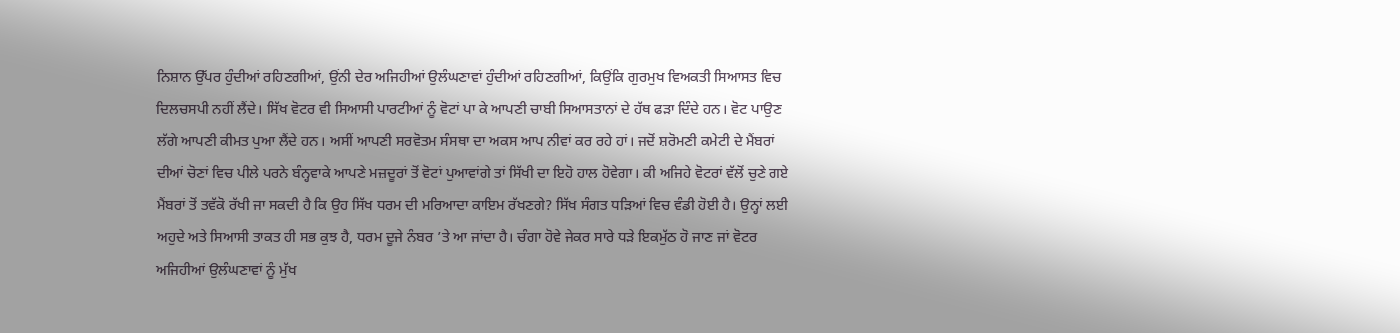ਨਿਸ਼ਾਨ ਉੱਪਰ ਹੁੰਦੀਆਂ ਰਹਿਣਗੀਆਂ, ਉਂਨੀ ਦੇਰ ਅਜਿਹੀਆਂ ਉਲੰਘਣਾਵਾਂ ਹੁੰਦੀਆਂ ਰਹਿਣਗੀਆਂ, ਕਿਉਂਕਿ ਗੁਰਮੁਖ ਵਿਅਕਤੀ ਸਿਆਸਤ ਵਿਚ ਦਿਲਚਸਪੀ ਨਹੀਂ ਲੈਂਦੇ। ਸਿੱਖ ਵੋਟਰ ਵੀ ਸਿਆਸੀ ਪਾਰਟੀਆਂ ਨੂੰ ਵੋਟਾਂ ਪਾ ਕੇ ਆਪਣੀ ਚਾਬੀ ਸਿਆਸਤਾਨਾਂ ਦੇ ਹੱਥ ਫੜਾ ਦਿੰਦੇ ਹਨ। ਵੋਟ ਪਾਉਣ ਲੱਗੇ ਆਪਣੀ ਕੀਮਤ ਪੁਆ ਲੈਂਦੇ ਹਨ। ਅਸੀਂ ਆਪਣੀ ਸਰਵੋਤਮ ਸੰਸਥਾ ਦਾ ਅਕਸ ਆਪ ਨੀਵਾਂ ਕਰ ਰਹੇ ਹਾਂ। ਜਦੋਂ ਸ਼ਰੋਮਣੀ ਕਮੇਟੀ ਦੇ ਮੈਂਬਰਾਂ ਦੀਆਂ ਚੋਣਾਂ ਵਿਚ ਪੀਲੇ ਪਰਨੇ ਬੰਨ੍ਹਵਾਕੇ ਆਪਣੇ ਮਜ਼ਦੂਰਾਂ ਤੋਂ ਵੋਟਾਂ ਪੁਆਵਾਂਗੇ ਤਾਂ ਸਿੱਖੀ ਦਾ ਇਹੋ ਹਾਲ ਹੋਵੇਗਾ। ਕੀ ਅਜਿਹੇ ਵੋਟਰਾਂ ਵੱਲੋਂ ਚੁਣੇ ਗਏ ਮੈਂਬਰਾਂ ਤੋਂ ਤਵੱਕੋ ਰੱਖੀ ਜਾ ਸਕਦੀ ਹੈ ਕਿ ਉਹ ਸਿੱਖ ਧਰਮ ਦੀ ਮਰਿਆਦਾ ਕਾਇਮ ਰੱਖਣਗੇ? ਸਿੱਖ ਸੰਗਤ ਧੜਿਆਂ ਵਿਚ ਵੰਡੀ ਹੋਈ ਹੈ। ਉਨ੍ਹਾਂ ਲਈ ਅਹੁਦੇ ਅਤੇ ਸਿਆਸੀ ਤਾਕਤ ਹੀ ਸਭ ਕੁਝ ਹੈ, ਧਰਮ ਦੂਜੇ ਨੰਬਰ ’ਤੇ ਆ ਜਾਂਦਾ ਹੈ। ਚੰਗਾ ਹੋਵੇ ਜੇਕਰ ਸਾਰੇ ਧੜੇ ਇਕਮੁੱਠ ਹੋ ਜਾਣ ਜਾਂ ਵੋਟਰ ਅਜਿਹੀਆਂ ਉਲੰਘਣਾਵਾਂ ਨੂੰ ਮੁੱਖ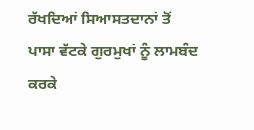ਰੱਖਦਿਆਂ ਸਿਆਸਤਦਾਨਾਂ ਤੋਂ ਪਾਸਾ ਵੱਟਕੇ ਗੁਰਮੁਖਾਂ ਨੂੰ ਲਾਮਬੰਦ ਕਰਕੇ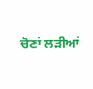ਚੋਣਾਂ ਲੜੀਆਂ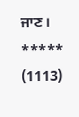ਜਾਣ।
*****
(1113)